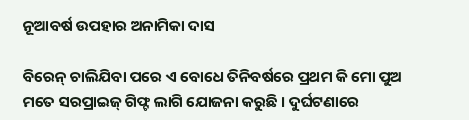ନୂଆବର୍ଷ ଉପହାର ଅନାମିକା ଦାସ

ବିରେନ୍ ଚାଲିଯିବା ପରେ ଏ ବୋଧେ ତିନିବର୍ଷରେ ପ୍ରଥମ କି ମୋ ପୁଅ ମତେ ସରପ୍ରାଇଜ୍ ଗିଫ୍ଟ ଲାଗି ଯୋଜନା କରୁଛି । ଦୁର୍ଘଟଣାରେ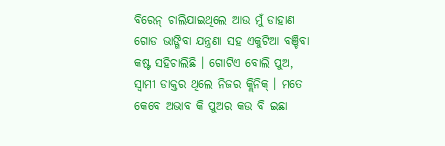ବିରେନ୍ ଚାଲିଯାଇଥିଲେ ଆଉ ମୁଁ ଡାହାଣ ଗୋଡ ଭାଙ୍ଗିବା ଯନ୍ତ୍ରଣା ସହ ଏକୁଟିଆ ବଞ୍ଚିବା କଷ୍ଟ ସହିଚାଲିଛି । ଗୋଟିଏ ବୋଲି ପୁଅ, ସ୍ୱାମୀ ଡାକ୍ତର ଥିଲେ ନିଜର କ୍ଲିନିକ୍ । ମତେ କେବେ ଅଭାବ କି ପୁଅର କଉ ବି ଇଛା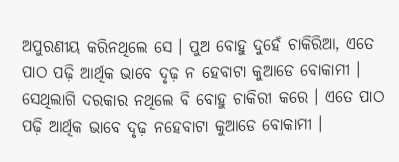ଅପୁରଣୀୟ କରିନଥିଲେ ସେ । ପୁଅ ବୋହୁ ଦୁହେଁ ଚାକିରିଆ, ଏତେ ପାଠ ପଢ଼ି ଆର୍ଥିକ ଭାବେ ଦୃଢ଼ ନ ହେବାଟା କୁଆଡେ ବୋକାମୀ । ସେଥିଲାଗି ଦରକାର ନଥିଲେ ବି ବୋହୁ ଚାକିରୀ କରେ । ଏତେ ପାଠ ପଢ଼ି ଆର୍ଥିକ ଭାବେ ଦୃଢ଼ ନହେବାଟା କୁଆଡେ ବୋକାମୀ ।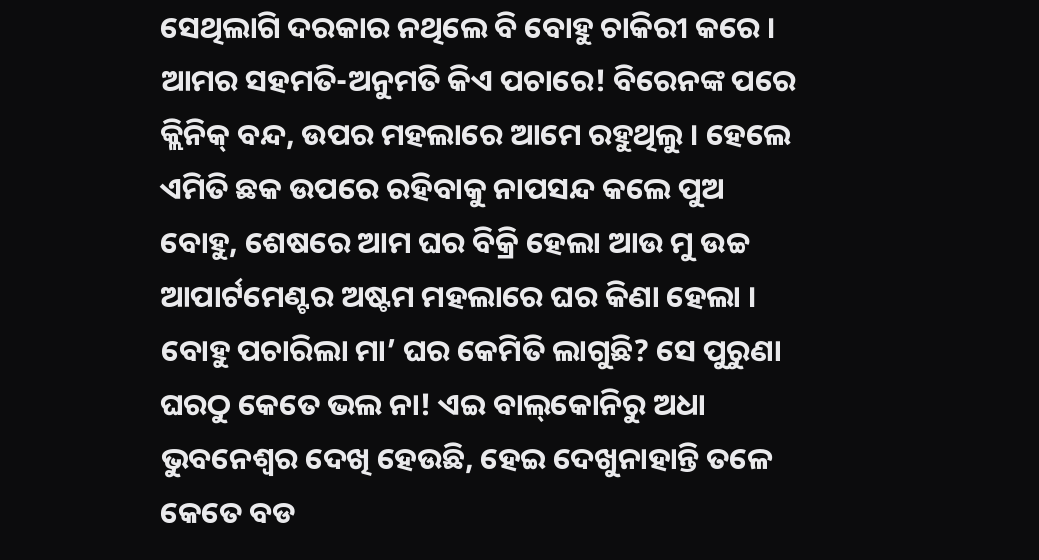ସେଥିଲାଗି ଦରକାର ନଥିଲେ ବି ବୋହୁ ଚାକିରୀ କରେ । ଆମର ସହମତି-ଅନୁମତି କିଏ ପଚାରେ! ବିରେନଙ୍କ ପରେ କ୍ଲିନିକ୍ ବନ୍ଦ, ଉପର ମହଲାରେ ଆମେ ରହୁଥିଲୁ । ହେଲେ ଏମିତି ଛକ ଉପରେ ରହିବାକୁ ନାପସନ୍ଦ କଲେ ପୁଅ ବୋହୁ, ଶେଷରେ ଆମ ଘର ବିକ୍ରି ହେଲା ଆଉ ମୁ ଉଚ୍ଚ ଆପାର୍ଟମେଣ୍ଟର ଅଷ୍ଟମ ମହଲାରେ ଘର କିଣା ହେଲା । ବୋହୁ ପଚାରିଲା ମା’ ଘର କେମିତି ଲାଗୁଛି? ସେ ପୁରୁଣା ଘରଠୁ କେତେ ଭଲ ନା! ଏଇ ବାଲ୍‌କୋନିରୁ ଅଧା ଭୁବନେଶ୍ୱର ଦେଖି ହେଉଛି, ହେଇ ଦେଖୁନାହାନ୍ତି ତଳେ କେତେ ବଡ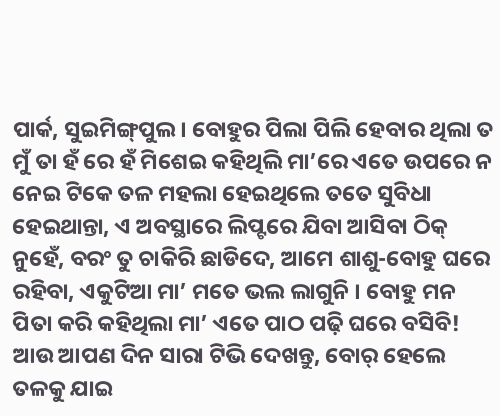ପାର୍କ, ସୁଇମିଙ୍ଗ୍‌ପୁଲ । ବୋହୁର ପିଲା ପିଲି ହେବାର ଥିଲା ତ ମୁଁ ତା ହଁ ରେ ହଁ ମିଶେଇ କହିଥିଲି ମା’ରେ ଏତେ ଉପରେ ନ ନେଇ ଟିକେ ତଳ ମହଲା ହେଇଥିଲେ ତତେ ସୁବିଧା ହେଇଥାନ୍ତା, ଏ ଅବସ୍ଥାରେ ଲିପ୍ଟରେ ଯିବା ଆସିବା ଠିକ୍ ନୁହେଁ, ବରଂ ତୁ ଚାକିରି ଛାଡିଦେ, ଆମେ ଶାଶୁ-ବୋହୁ ଘରେ ରହିବା, ଏକୁଟିଆ ମା’ ମତେ ଭଲ ଲାଗୁନି । ବୋହୁ ମନ ପିତା କରି କହିଥିଲା ମା’ ଏତେ ପାଠ ପଢ଼ି ଘରେ ବସିବି! ଆଉ ଆପଣ ଦିନ ସାରା ଟିଭି ଦେଖନ୍ତୁ, ବୋର୍ ହେଲେ ତଳକୁ ଯାଇ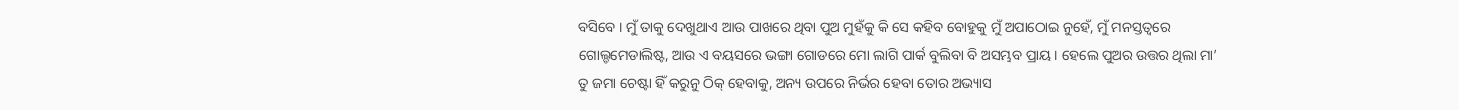ବସିବେ । ମୁଁ ତାକୁ ଦେଖୁଥାଏ ଆଉ ପାଖରେ ଥିବା ପୁଅ ମୁହଁକୁ କି ସେ କହିବ ବୋହୁକୁ ମୁଁ ଅପାଠୋଇ ନୁହେଁ, ମୁଁ ମନସ୍ତତ୍ୱରେ ଗୋଲ୍ଡମେଡାଲିଷ୍ଟ, ଆଉ ଏ ବୟସରେ ଭଙ୍ଗା ଗୋଡରେ ମୋ ଲାଗି ପାର୍କ ବୁଲିବା ବି ଅସମ୍ଭବ ପ୍ରାୟ । ହେଲେ ପୁଅର ଉତ୍ତର ଥିଲା ମା’ ତୁ ଜମା ଚେଷ୍ଟା ହିଁ କରୁନୁ ଠିକ୍ ହେବାକୁ, ଅନ୍ୟ ଉପରେ ନିର୍ଭର ହେବା ତୋର ଅଭ୍ୟାସ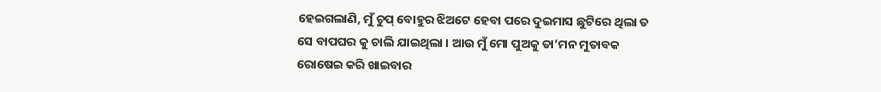ହେଇଗଲାଣି, ମୁଁ ଚୁପ୍ ବୋହୁର ଝିଅଟେ ହେବା ପରେ ଦୁଇମାସ ଛୁଟିରେ ଥିଲା ତ ସେ ବାପଘର କୁ ଚାଲି ଯାଇଥିଲା । ଆଉ ମୁଁ ମୋ ପୁଅକୁ ତା’ମନ ମୁତାବକ ରୋଷେଇ କରି ଖାଇବାର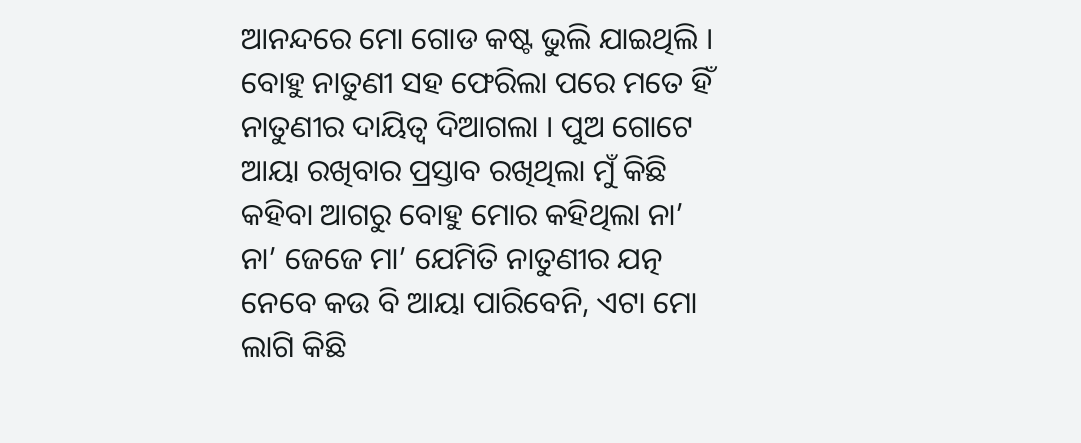ଆନନ୍ଦରେ ମୋ ଗୋଡ କଷ୍ଟ ଭୁଲି ଯାଇଥିଲି । ବୋହୁ ନାତୁଣୀ ସହ ଫେରିଲା ପରେ ମତେ ହିଁ ନାତୁଣୀର ଦାୟିତ୍ୱ ଦିଆଗଲା । ପୁଅ ଗୋଟେ ଆୟା ରଖିବାର ପ୍ରସ୍ତାବ ରଖିଥିଲା ମୁଁ କିଛି କହିବା ଆଗରୁ ବୋହୁ ମୋର କହିଥିଲା ନା’ ନା’ ଜେଜେ ମା’ ଯେମିତି ନାତୁଣୀର ଯତ୍ନ ନେବେ କଉ ବି ଆୟା ପାରିବେନି, ଏଟା ମୋ ଲାଗି କିଛି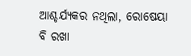ଆଶ୍ଚର୍ଯ୍ୟକର ନଥିଲା, ରୋଷେୟା ବି ରଖା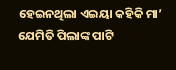ହେଇନଥିଲା ଏଇୟା କହିକି ମା’ ଯେମିତି ପିଲାଙ୍କ ପାଟି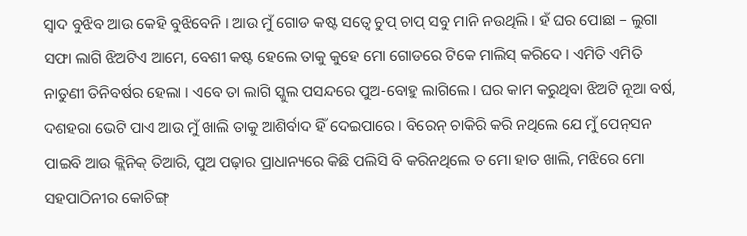ସ୍ୱାଦ ବୁଝିବ ଆଉ କେହି ବୁଝିବେନି । ଆଉ ମୁଁ ଗୋଡ କଷ୍ଟ ସତ୍ୱେ ଚୁପ୍ ଚାପ୍ ସବୁ ମାନି ନଉଥିଲି । ହଁ ଘର ପୋଛା – ଲୁଗା ସଫା ଲାଗି ଝିଅଟିଏ ଆମେ, ବେଶୀ କଷ୍ଟ ହେଲେ ତାକୁ କୁହେ ମୋ ଗୋଡରେ ଟିକେ ମାଲିସ୍ କରିଦେ । ଏମିତି ଏମିତି ନାତୁଣୀ ତିନିବର୍ଷର ହେଲା । ଏବେ ତା ଲାଗି ସ୍କୁଲ ପସନ୍ଦରେ ପୁଅ-ବୋହୁ ଲାଗିଲେ । ଘର କାମ କରୁଥିବା ଝିଅଟି ନୂଆ ବର୍ଷ, ଦଶହରା ଭେଟି ପାଏ ଆଉ ମୁଁ ଖାଲି ତାକୁ ଆଶିର୍ବାଦ ହିଁ ଦେଇପାରେ । ବିରେନ୍ ଚାକିରି କରି ନଥିଲେ ଯେ ମୁଁ ପେନ୍‌ସନ ପାଇବି ଆଉ କ୍ଲିନିକ୍ ତିଆରି, ପୁଅ ପଢ଼ାର ପ୍ରାଧାନ୍ୟରେ କିଛି ପଲିସି ବି କରିନଥିଲେ ତ ମୋ ହାତ ଖାଲି, ମଝିରେ ମୋ ସହପାଠିନୀର କୋଚିଙ୍ଗ୍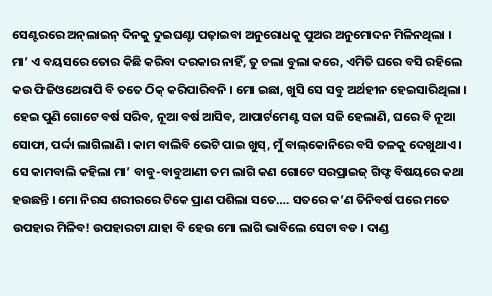ସେଣ୍ଟରରେ ଅନ୍‌ଲାଇନ୍ ଦିନକୁ ଦୁଇଘଣ୍ଟା ପଢ଼ାଇବା ଅନୁରୋଧକୁ ପୁଅର ଅନୁମୋଦନ ମିଳିନଥିଲା । ମା’ ଏ ବୟସରେ ତୋର କିଛି କରିବା ଦରକାର ନାହିଁ, ତୁ ଚଲା ବୁଲା କରେ, ଏମିତି ଘରେ ବସି ରହିଲେ କଉ ଫିଜିଓଥେରାପି ବି ତତେ ଠିକ୍ କରିପାରିବନି । ମୋ ଇଛା, ଖୁସି ସେ ସବୁ ଅର୍ଥହୀନ ହେଇସାରିଥିଲା । ହେଇ ପୁଣି ଗୋଟେ ବର୍ଷ ସରିବ, ନୂଆ ବର୍ଷ ଆସିବ, ଆପାର୍ଟମେଣ୍ଟ ସଜା ସଜି ହେଲାଣି, ଘରେ ବି ନୂଆ ସୋଫା, ପର୍ଦ୍ଦା ଲାଗିଲାଣି । କାମ ବାଲିବି ଭେଟି ପାଇ ଖୁସ୍‌, ମୁଁ ବାଲ୍‌କୋନିରେ ବସି ତଳକୁ ଦେଖୁଥାଏ । ସେ କାମବାଲି କହିଲା ମା’ ବାବୁ-ବାବୁଆଣୀ ତମ ଲାଗି କଣ ଗୋଟେ ସରପ୍ରାଇଜ୍ ଗିଫ୍ଟ ବିଷୟରେ କଥା ହଉଛନ୍ତି । ମୋ ନିରସ ଶରୀରରେ ଟିକେ ପ୍ରାଣ ପଶିଲା ସତେ…. ସତରେ କ’ଣ ତିନିବର୍ଷ ପରେ ମତେ ଉପହାର ମିଳିବ! ଉପହାରଟା ଯାହା ବି ହେଉ ମୋ ଲାଗି ଭାବିଲେ ସେଟା ବଡ । ଦାଣ୍ଡ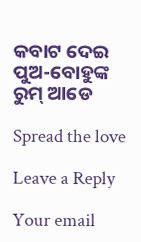କବାଟ ଦେଇ ପୁଅ-ବୋହୁଙ୍କ ରୁମ୍ ଆଡେ

Spread the love

Leave a Reply

Your email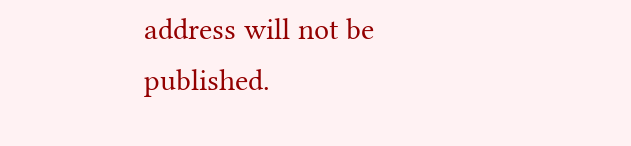address will not be published.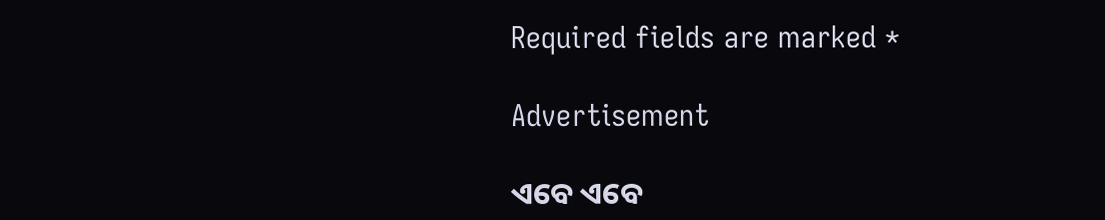Required fields are marked *

Advertisement

ଏବେ ଏବେ